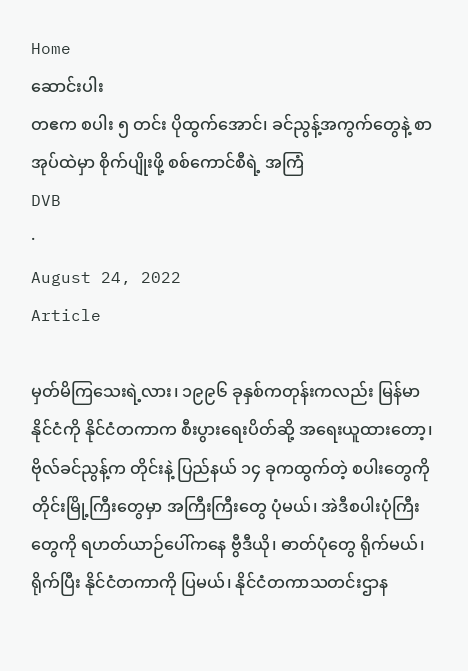Home
ဆောင်းပါး
တဧက စပါး ၅ တင်း ပိုထွက်အောင်၊ ခင်ညွန့်အကွက်တွေနဲ့ စာအုပ်ထဲမှာ စိုက်ပျိုးဖို့ စစ်ကောင်စီရဲ့ အကြံ
DVB
·
August 24, 2022
Article

မှတ်မိကြသေးရဲ့လား၊ ၁၉၉၆ ခုနှစ်ကတုန်းကလည်း မြန်မာနိုင်ငံကို နိုင်ငံတကာက စီးပွားရေးပိတ်ဆို့ အရေးယူထားတော့၊ ဗိုလ်ခင်ညွန့်က တိုင်းနဲ့ ပြည်နယ် ၁၄ ခုကထွက်တဲ့ စပါးတွေကို တိုင်းမြို့ကြီးတွေမှာ အကြီးကြီးတွေ ပုံမယ်၊ အဲဒီစပါးပုံကြီးတွေကို ရဟတ်ယာဉ်ပေါ်ကနေ ဗွီဒီယို၊ ဓာတ်ပုံတွေ ရိုက်မယ်၊ ရိုက်ပြီး နိုင်ငံတကာကို ပြမယ်၊ နိုင်ငံတကာသတင်းဌာန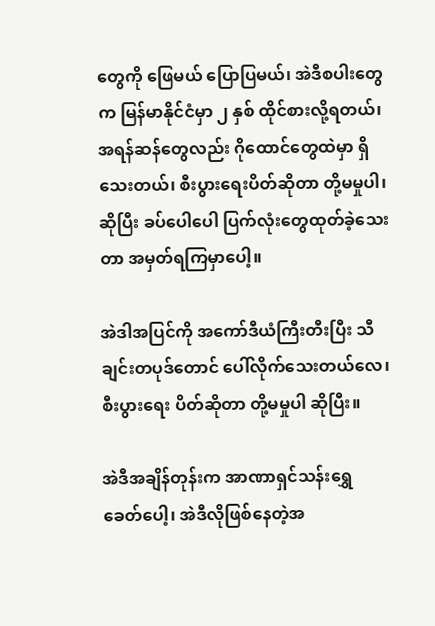တွေကို ဖြေမယ် ပြောပြမယ်၊ အဲဒီစပါးတွေက မြန်မာနိုင်ငံမှာ ၂ နှစ် ထိုင်စားလို့ရတယ်၊ အရန်ဆန်တွေလည်း ဂိုထောင်တွေထဲမှာ ရှိသေးတယ်၊ စီးပွားရေးပိတ်ဆိုတာ တို့မမှုပါ၊ ဆိုပြီး ခပ်ပေါပေါ ပြက်လုံးတွေထုတ်ခဲ့သေးတာ အမှတ်ရကြမှာပေါ့။

အဲဒါအပြင်ကို အကော်ဒီယံကြီးတီးပြီး သီချင်းတပုဒ်တောင် ပေါ်လိုက်သေးတယ်လေ၊ စီးပွားရေး ပိတ်ဆိုတာ တို့မမှုပါ ဆိုပြီး။

အဲဒီအချိန်တုန်းက အာဏာရှင်သန်းရွှေ  ခေတ်ပေါ့၊ အဲဒီလိုဖြစ်နေတဲ့အ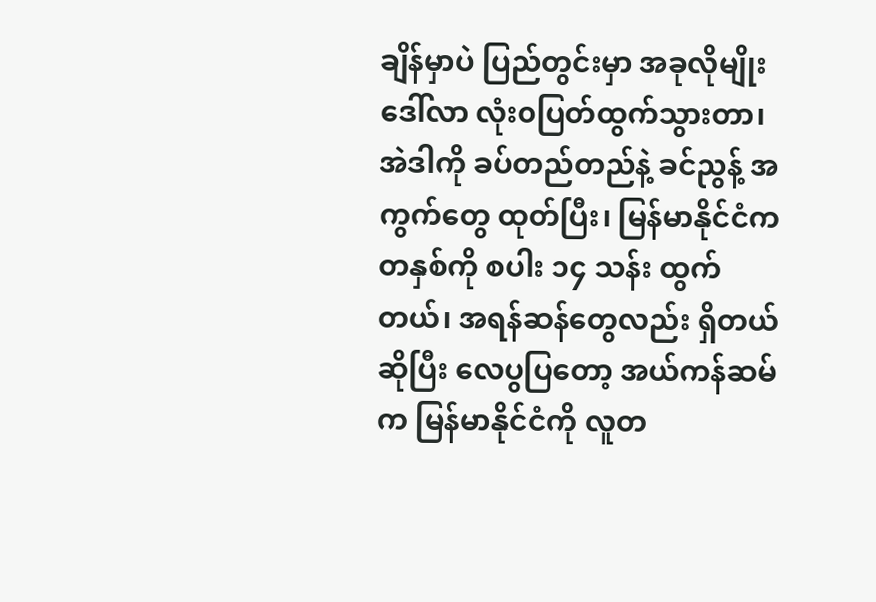ချိန်မှာပဲ ပြည်တွင်းမှာ အခုလိုမျိုး ဒေါ်လာ လုံး၀ပြတ်ထွက်သွားတာ၊  အဲဒါကို ခပ်တည်တည်နဲ့ ခင်ညွန့် အကွက်တွေ ထုတ်ပြီး၊ မြန်မာနိုင်ငံက တနှစ်ကို စပါး ၁၄ သန်း ထွက်တယ်၊ အရန်ဆန်တွေလည်း ရှိတယ် ဆိုပြီး လေပွပြတော့ အယ်ကန်ဆမ်က မြန်မာနိုင်ငံကို လူတ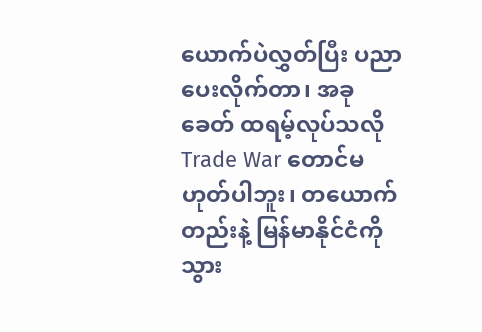ယောက်ပဲလွှတ်ပြီး ပညာပေးလိုက်တာ၊ အခုခေတ် ထရမ့်လုပ်သလို Trade War တောင်မဟုတ်ပါဘူး၊ တယောက်တည်းနဲ့ မြန်မာနိုင်ငံကို သွား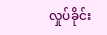လှုပ်ခိုင်း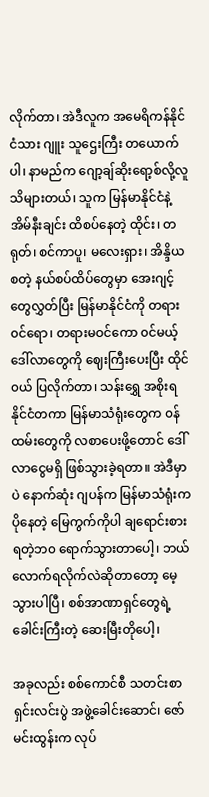လိုက်တာ၊ အဲဒီလူက အမေရိကန်နိုင်ငံသား ဂျူး သူဌေးကြီး တယောက်ပါ၊ နာမည်က ဂျော့ချ်ဆိုးရော့စ်လို့လူသိများတယ်၊ သူက မြန်မာနိုင်ငံနဲ့ အိမ်နီးချင်း ထိစပ်နေတဲ့ ထိုင်း၊ တရုတ်၊ စင်ကာပူ၊ မလေးရှား၊ အိန္ဒိယစတဲ့ နယ်စပ်ထိပ်တွေမှာ အေးဂျင့်တွေလွှတ်ပြီး မြန်မာနိုင်ငံကို တရား၀င်ရော၊ တရားမဝင်ကော ၀င်မယ့် ဒေါ်လာတွေကို ဈေးကြီးပေးပြီး ထိုင်၀ယ် ပြလိုက်တာ၊ သန်းရွှေ အစိုးရ  နိုင်ငံတကာ မြန်မာသံရုံးတွေက ၀န်ထမ်းတွေကို လစာပေးဖို့တောင် ဒေါ်လာငွေမရှိ ဖြစ်သွားခဲ့ရတာ။ အဲဒီမှာပဲ နောက်ဆုံး ဂျပန်က မြန်မာသံရုံးကပိုနေတဲ့ မြေကွက်ကိုပါ ချရောင်းစားရတဲ့ဘ၀ ရောက်သွားတာပေါ့၊ ဘယ်လောက်ရလိုက်လဲဆိုတာတော့ မေ့သွားပါပြီ၊ စစ်အာဏာရှင်တွေရဲ့ ခေါင်းကြီးတဲ့ ဆေးမြီးတိုပေါ့၊

အခုလည်း စစ်ကောင်စီ သတင်းစာရှင်းလင်းပွဲ အဖွဲ့ခေါင်းဆောင်၊ ဇော်မင်းထွန်းက လုပ်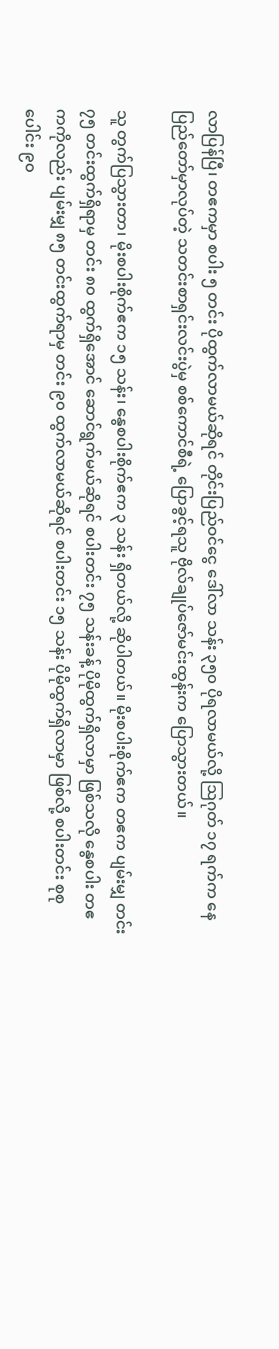လာပြန်ပြီ၊ တဧကမှာ စပါး ၅ တင်း ပိုထွက်လာမယ်ဆိုရင် တိုင်းပြည်ဝင်ငွေ ဒေါ်လာ သန်း ၃၅၀ ပိုရလာမယ်လို့ ဩဂုတ် ၁၇ ရက်က နေပြည်တော်မှာလုပ်တဲ့ သတင်းစာရှင်းလင်းပွဲမှ စစ်ကောင်စီရဲ့ ပြောခွင့်ရသူ ဗိုလ်ချုပ်ဇော်မင်းထွန်းက ပြောသွားတယ်။

သူ တွက်ပြသွားတာ၊ မိုးစပါးစိုက်ဧက ၁၅ သန်း၊ နွေစပါးစိုက်ဧက ၃ သန်း ရှိတယ်လို့ ဆိုပါတယ်။ မိုးစပါးစိုက်ဧက တဧက ပျမ်းမျှ တင်း ၇၅ တင်းထွက်ရှိရာမှ တင်း ၈၀ ထွက်ရှိအောင် ဆောင်ရွက်မယ်ဆိုရင် စပါးတင်း ၇၅ သန်းခန့် ပိုမိုထွက်ရှိလာမှာ ဖြစ်သလို နွေစပါး တဧကကိုလည်း ပျမ်းမျှ ၈၅ တင်းထွက်ရာမှ တင်း ၉၀ ထွက်လာမယ်ဆိုရင် စပါးတင်း ၁၅ သန်း ပိုမိုထွက်ရှိလာမှာ ဖြစ်လို့ စပါးတင်း စုစုပေါင်း ၉၀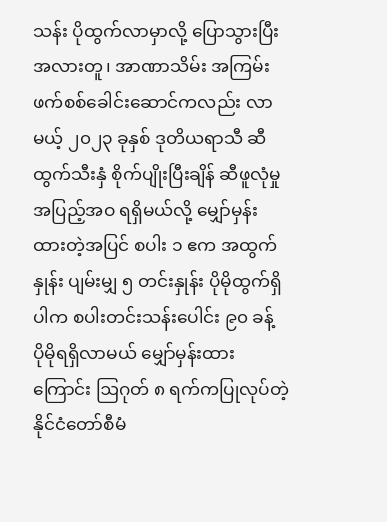သန်း ပိုထွက်လာမှာလို့ ပြောသွားပြီး အလားတူ၊ အာဏာသိမ်း အကြမ်းဖက်စစ်ခေါင်းဆောင်ကလည်း လာမယ့် ၂၀၂၃ ခုနှစ် ဒုတိယရာသီ ဆီထွက်သီးနှံ စိုက်ပျိုးပြီးချိန် ဆီဖူလုံမှု အပြည့်အဝ ရရှိမယ်လို့ မျှော်မှန်းထားတဲ့အပြင် စပါး ၁ ဧက အထွက်နှုန်း ပျမ်းမျှ ၅ တင်းနှုန်း ပိုမိုထွက်ရှိပါက စပါးတင်းသန်းပေါင်း ၉၀ ခန့် ပိုမိုရရှိလာမယ် မျှော်မှန်းထားကြောင်း ဩဂုတ် ၈ ရက်ကပြုလုပ်တဲ့ နိုင်ငံတော်စီမံ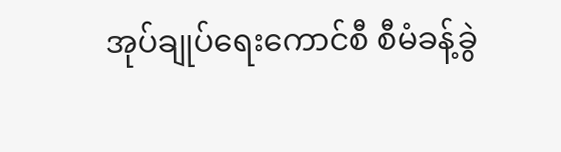အုပ်ချုပ်ရေးကောင်စီ စီမံခန့်ခွဲ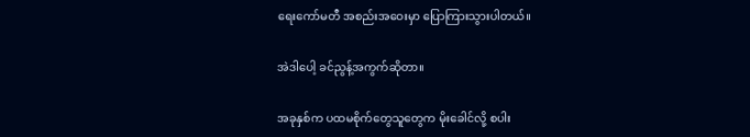ရေးကော်မတီ အစည်းအဝေးမှာ ပြောကြားသွားပါတယ်။

အဲဒါပေါ့ ခင်ညွန့်အကွက်ဆိုတာ။

အခုနှစ်က ပထမစိုက်တွေသူတွေက မိုးခေါင်လို့ စပါး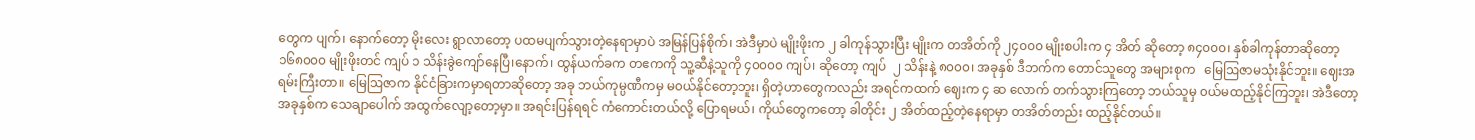တွေက ပျက်၊ နောက်တော့ မိုးလေး ရွာလာတော့ ပထမပျက်သွားတဲ့နေရာမှာပဲ အမြန်ပြန်စိုက်၊ အဲဒီမှာပဲ မျိုးဖိုးက ၂ ခါကုန်သွားပြီး မျိုးက တအိတ်ကို ၂၄၀၀၀ မျိုးစပါးက ၄ အိတ် ဆိုတော့ ၈၄၀၀၀၊ နှစ်ခါကုန်တာဆိုတော့ ၁၆၈၀၀၀ မျိုးဖိုးတင် ကျပ် ၁ သိန်းခွဲကျော်နေပြီ၊နောက်၊ ထွန်ယက်ခက တဧကကို သူ့ဆီနဲ့သူကို ၄၀၀၀၀ ကျပ်၊ ဆိုတော့ ကျပ်  ၂ သိန်းနဲ့ ၈၀၀၀၊ အခုနှစ် ဒီဘက်က တောင်သူတွေ အများစုက   မြေဩဇာမသုံးနိုင်ဘူး။ ဈေးအရမ်းကြီးတာ။ မြေဩဇာက နိုင်ငံခြားကမှာရတာဆိုတော့ အခု ဘယ်ကုမ္ပဏီကမှ မ၀ယ်နိုင်တော့ဘူး၊ ရှိတဲ့ဟာတွေကလည်း အရင်ကထက် ဈေးက ၄ ဆ လောက် တက်သွားကြတော့ ဘယ်သူမှ ၀ယ်မထည့်နိုင်ကြဘူး၊ အဲဒီတော့ အခုနှစ်က သေချာပေါက် အထွက်လျော့တော့မှာ။ အရင်းပြန်ရရင် ကံကောင်းတယ်လို့ ပြောရမယ်၊ ကိုယ်တွေကတော့ ခါတိုင်း ၂ အိတ်ထည့်တဲ့နေရာမှာ တအိတ်တည်း ထည့်နိုင်တယ်။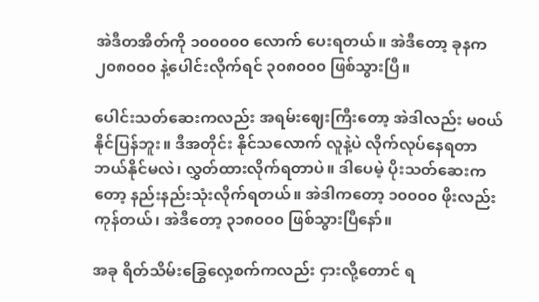အဲဒီတအိတ်ကို ၁၀၀၀၀၀ လောက် ပေးရတယ်။ အဲဒီတော့ ခုနက ၂၀၈၀၀၀ နဲ့ပေါင်းလိုက်ရင် ၃၀၈၀၀၀ ဖြစ်သွားပြီ။

ပေါင်းသတ်ဆေးကလည်း အရမ်းဈေးကြီးတော့ အဲဒါလည်း မ၀ယ်နိုင်ပြန်ဘူး။ ဒီအတိုင်း နိုင်သလောက် လူနဲ့ပဲ လိုက်လုပ်နေရတာ ဘယ်နိုင်မလဲ၊ လွှတ်ထားလိုက်ရတာပဲ။ ဒါပေမဲ့ ပိုးသတ်ဆေးကတော့ နည်းနည်းသုံးလိုက်ရတယ်။ အဲဒါကတော့ ၁၀၀၀၀ ဖိုးလည်း ကုန်တယ်၊ အဲဒီတော့ ၃၁၈၀၀၀ ဖြစ်သွားပြီနော်။

အခု ရိတ်သိမ်းခြွေလှေ့စက်ကလည်း ငှားလို့တောင် ရ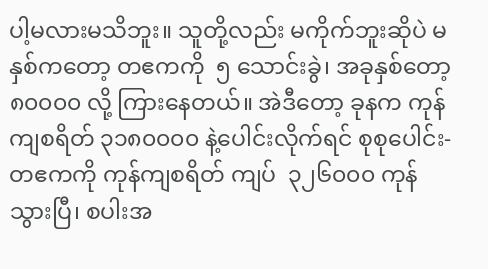ပါ့မလားမသိဘူး။ သူတို့လည်း မကိုက်ဘူးဆိုပဲ မနှစ်ကတော့ တဧကကို  ၅ သောင်းခွဲ၊ အခုနှစ်တော့ ၈၀၀၀၀ လို့ ကြားနေတယ်။ အဲဒီတော့ ခုနက ကုန်ကျစရိတ် ၃၁၈၀၀၀၀ နဲ့ပေါင်းလိုက်ရင် စုစုပေါင်း-တဧကကို ကုန်ကျစရိတ် ကျပ်  ၃၂၆၀၀၀ ကုန်သွားပြီ၊ စပါးအ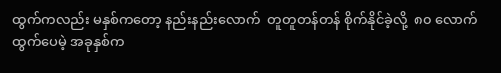ထွက်ကလည်း မနှစ်ကတော့ နည်းနည်းလောက်  တူတူတန်တန် စိုက်နိုင်ခဲ့လို့  ၈၀ လောက်ထွက်ပေမဲ့ အခုနှစ်က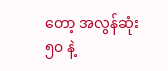တော့ အလွန်ဆုံး ၅၀ နဲ့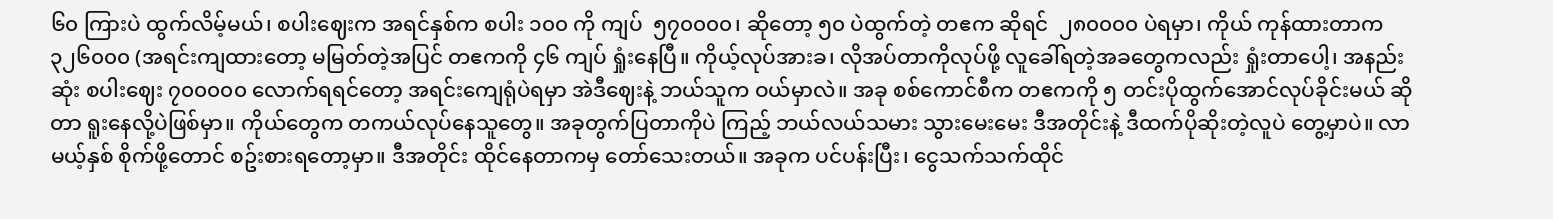၆၀ ကြားပဲ ထွက်လိမ့်မယ်၊ စပါးဈေးက အရင်နှစ်က စပါး ၁၀၀ ကို ကျပ်  ၅၇၀၀၀၀၊ ဆိုတော့ ၅၀ ပဲထွက်တဲ့ တဧက ဆိုရင်  ၂၈၀၀၀၀ ပဲရမှာ၊ ကိုယ် ကုန်ထားတာက ၃၂၆၀၀၀ (အရင်းကျထားတော့ မမြတ်တဲ့အပြင် တဧကကို ၄၆ ကျပ် ရှုံးနေပြီ။ ကိုယ့်လုပ်အားခ၊ လိုအပ်တာကိုလုပ်ဖို့ လူခေါ်ရတဲ့အခတွေကလည်း ရှုံးတာ‌ပေါ့၊ အနည်းဆုံး စပါးဈေး ၇၀၀၀၀၀ လောက်ရရင်တော့ အရင်းကျေရုံပဲရမှာ အဲဒီဈေးနဲ့ ဘယ်သူက ဝယ်မှာလဲ။ အခု စစ်ကောင်စီက တဧကကို ၅ တင်းပိုထွက်အောင်လုပ်ခိုင်းမယ် ဆိုတာ ရူးနေလို့ပဲဖြစ်မှာ။ ကိုယ်တွေက တကယ်လုပ်နေသူတွေ။ အခုတွက်ပြတာကိုပဲ ကြည့် ဘယ်လယ်သမား သွားမေးမေး ဒီအတိုင်းနဲ့ ဒီထက်ပိုဆိုးတဲ့လူပဲ တွေ့မှာပဲ။ လာမယ့်နှစ် စိုက်ဖို့တောင် စဥ်းစားရတော့မှာ။ ဒီအတိုင်း ထိုင်နေတာကမှ တော်သေးတယ်။ အခုက ပင်ပန်းပြီး၊ ငွေသက်သက်ထိုင်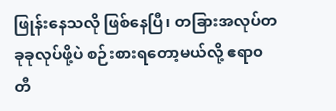ဖြုန်းနေသလို ဖြစ်နေပြီ၊ တခြားအလုပ်တခုခုလုပ်ဖို့ပဲ စဉ်းစားရတော့မယ်လို့ ဧရာ၀တီ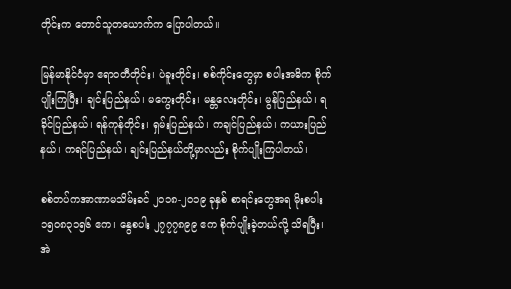တိုင်းက တောင်သူတယောက်က ပြောပါတယ်။

မြန်မာနိုင်ငံမှာ ဧရာ၀တီတိုင်း၊ ပဲခူးတိုင်း၊ စစ်ကိုင်းတွေမှာ စပါးအဓိက စိုက်ပျိုးကြပြီး၊ ချင်းပြည်နယ်၊ မကွေးတိုင်း၊ မန္တလေးတိုင်း၊ မွန်ပြည်နယ်၊ ရခိုင်ပြည်နယ်၊ ရန်ကုန်တိုင်း၊ ရှမ်းပြည်နယ်၊ ကချင်ပြည်နယ်၊ ကယားပြည်နယ်၊ ကရင်ပြည်နယ်၊ ချင်းပြည်နယ်တို့မှာလည်း စိုက်ပျိုးကြပါတယ်၊

စစ်တပ်ကအာဏာမသိမ်းခင် ၂၀၁၈-၂၀၁၉ ခုနှစ် စာရင်းတွေအရ မိုးစပါး ၁၅၀၈၃၁၅၆ ဧက၊ နွေစပါး ၂၇၇၇၈၉၉ ဧက စိုက်ပျိုးခဲ့တယ်လို့ သိရပြီး၊ အဲ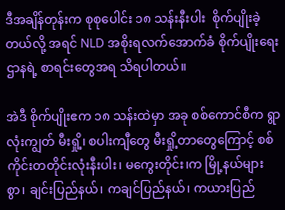ဒီအချိန်တုန်းက စုစုပေါင်း ၁၈ သန်းနီးပါး  စိုက်ပျိုးခဲ့တယ်လို့ အရင် NLD အစိုးရလက်အောက်ခံ စိုက်ပျိုးရေးဌာနရဲ့ စာရင်းတွေအရ သိရပါတယ်။

အဲဒီ စိုက်ပျိုးဧက ၁၈ သန်းထဲမှာ အခု စစ်ကောင်စီက ရွာလုံးကျွတ် မီးရှို့၊ စပါးကျီတွေ မီးရှို့တာတွေကြောင့် စစ်ကိုင်းတတိုင်းလုံးနီးပါး၊ မကွေးတိုင်း၊က မြို့နယ်များစွာ၊ ချင်းပြည်နယ်၊ ကချင်ပြည်နယ်၊ ကယားပြည်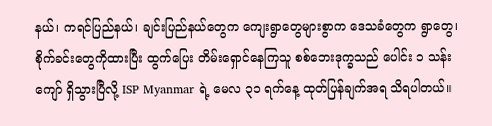နယ်၊ ကရင်ပြည်နယ်၊ ချင်းပြည်နယ်တွေက ကျေးရွာတွေများစွာက ဒေသခံတွေက ရွာတွေ၊ စိုက်ခင်းတွေကိုထားပြီး ထွက်ပြေး တိမ်းရှောင်‌နေကြသူ စစ်ဘေးဒုက္ခသည် ပေါင်း ၁ သန်းကျော် ရှိသွားပြီလို့ ISP Myanmar ရဲ့ မေလ ၃၁ ရက်နေ့ ထုတ်ပြန်ချက်အရ သိရပါတယ်။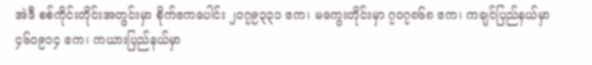အဲဒီ စစ်ကိုင်းတိုင်းအတွင်းမှာ စိုက်ဧကပေါင်း ၂၀၇၉၃၃၁ ဧက၊ မကွေးတိုင်းမှာ ၇၀၇၈၆၈ ဧက၊ ကချင်ပြည်နယ်မှာ  ၄၆၀၉၁၄ ဧက၊ ကယားပြည်နယ်မှာ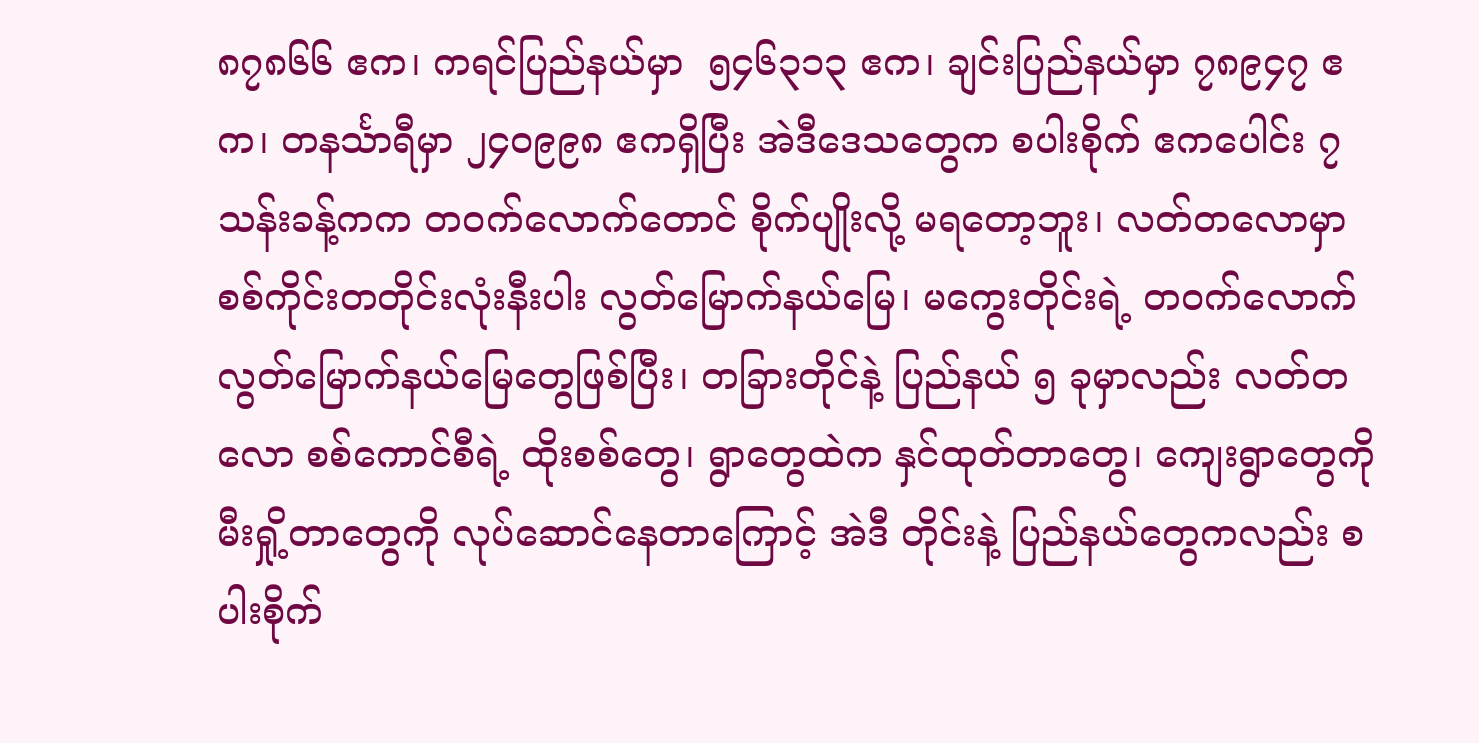၈၇၈၆၆ ဧက၊ ကရင်ပြည်နယ်မှာ  ၅၄၆၃၁၃ ဧက၊ ချင်းပြည်နယ်မှာ ၇၈၉၄၇ ဧက၊ တနင်္သာရီမှာ ၂၄၀၉၉၈ ဧကရှိပြီး အဲဒီဒေသတွေက စပါးစိုက် ဧကပေါင်း ၇ သန်းခန့်ကက တ၀က်လောက်တောင် စိုက်ပျိုးလို့ မရတော့ဘူး၊ လတ်တလောမှာ စစ်ကိုင်းတတိုင်းလုံးနီးပါး လွတ်မြောက်နယ်မြေ၊ မကွေးတိုင်းရဲ့ တ၀က်လောက် လွတ်မြောက်နယ်မြေတွေဖြစ်ပြီး၊ တခြားတိုင်နဲ့ ပြည်နယ် ၅ ခုမှာလည်း လတ်တလော စစ်ကောင်စီရဲ့ ထိုးစစ်တွေ၊ ရွာတွေထဲက နှင်ထုတ်တာတွေ၊ ကျေးရွာတွေကို မီးရှို့တာတွေကို လုပ်ဆောင်နေတာကြောင့် အဲဒီ တိုင်းနဲ့ ပြည်နယ်တွေကလည်း စပါးစိုက်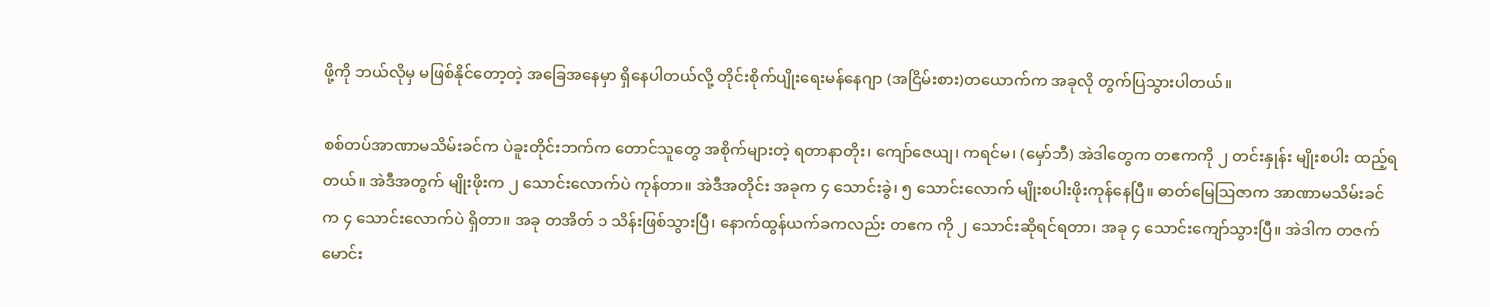ဖို့ကို ဘယ်လိုမှ မဖြစ်နိုင်တော့တဲ့ အခြေအနေမှာ ရှိနေပါတယ်လို့ တိုင်းစိုက်ပျိုးရေးမန်နေဂျာ (အငြိမ်းစား)တယောက်က အခုလို တွက်ပြသွားပါတယ်။

စစ်တပ်အာဏာမသိမ်းခင်က ပဲခူးတိုင်းဘက်က တောင်သူတွေ အစိုက်များတဲ့ ရတာနာတိုး၊ ကျော်ဇေယျ၊ ကရင်မ၊ (မှော်ဘီ) အဲဒါတွေက တဧကကို ၂ တင်းနှုန်း မျိုးစပါး ထည့်ရတယ်။ အဲဒီအတွက် မျိုးဖိုးက ၂ သောင်းလောက်ပဲ ကုန်တာ။ အဲဒီအတိုင်း အခုက ၄ သောင်းခွဲ၊ ၅ သောင်းလောက် မျိုးစပါးဖိုးကုန်နေပြီ။ ဓာတ်မြေဩဇာက အာဏာမသိမ်းခင်က ၄ သောင်းလောက်ပဲ ရှိတာ။ အခု တအိတ် ၁ သိန်းဖြစ်သွားပြီ၊ နောက်ထွန်ယက်ခကလည်း တဧက ကို ၂ သောင်းဆိုရင်ရတာ၊ အခု ၄ သောင်းကျော်သွားပြီ။ အဲဒါက တဇက်မောင်း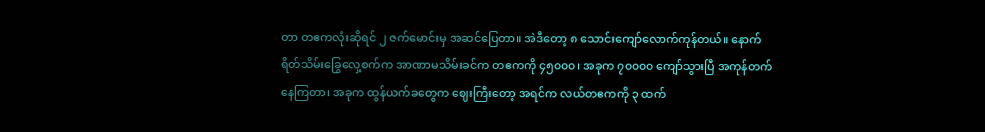တာ တဧကလုံးဆိုရင် ၂ ဇက်မောင်းမှ အဆင်ပြေတာ။ အဲဒီတော့ ၈ သောင်းကျော်လောက်ကုန်တယ်။ နောက် ရိတ်သိမ်းခြွေလှေ့စက်က အာဏာမသိမ်းခင်က တဧကကို ၄၅၀၀၀၊ အခုက ၇၀၀၀၀ ကျော်သွားပြီ အကုန်တက်နေကြတာ၊ အခုက ထွန်ယက်ခတွေက ဈေးကြီးတော့ အရင်က လယ်တဧကကို ၃ ထက်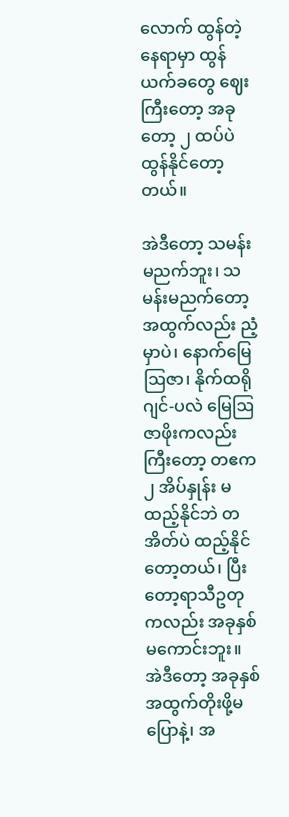လောက် ထွန်တဲ့နေရာမှာ ထွန်ယက်ခတွေ ဈေးကြီးတော့ အခုတော့ ၂ ထပ်ပဲ ထွန်နိုင်တော့တယ်။

အဲဒီတော့ သမန်းမညက်ဘူး၊ သမန်းမညက်တော့ အထွက်လည်း ညံ့မှာပဲ၊ နောက်မြေဩဇာ၊ နိုက်ထရိုဂျင်-ပလဲ မြေဩဇာဖိုးကလည်း ကြီးတော့ တဧက ၂ အိပ်နှုန်း မထည့်နိုင်ဘဲ တအိတ်ပဲ ထည့်နိုင်တော့တယ်၊ ပြီးတော့ရာသီဥတုကလည်း အခုနှစ်မကောင်းဘူး။ အဲဒီတော့ အခုနှစ် အထွက်တိုးဖို့မပြောနဲ့၊ အ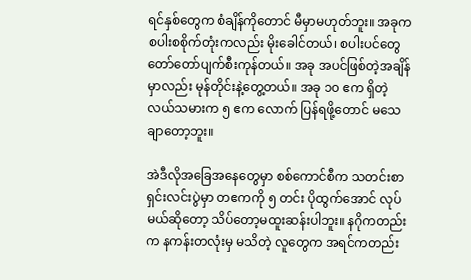ရင်နှစ်တွေက စံချိန်ကိုတောင် မီမှာမဟုတ်ဘူး။ အခုက စပါးစစိုက်တုံးကလည်း မိုးခေါင်တယ်၊ စပါးပင်တွေ တော်တော်ပျက်စီးကုန်တယ်။ အခု အပင်ဖြစ်တဲ့အချိန်မှာလည်း မုန်တိုင်းနဲ့တွေ့တယ်။ အခု ၁၀ ဧက ရှိတဲ့ လယ်သမားက ၅ ဧက လောက် ပြန်ရဖို့တောင် မသေချာတော့ဘူး။

အဲဒီလိုအခြေအနေတွေမှာ စစ်ကောင်စီက သတင်းစာရှင်းလင်းပွဲမှာ တဧကကို ၅ တင်း ပိုထွက်အောင် လုပ်မယ်ဆိုတော့ သိပ်တော့မထူးဆန်းပါဘူး။ နဂိုကတည်းက နကန်းတလုံးမှ မသိတဲ့ လူတွေက အရင်ကတည်း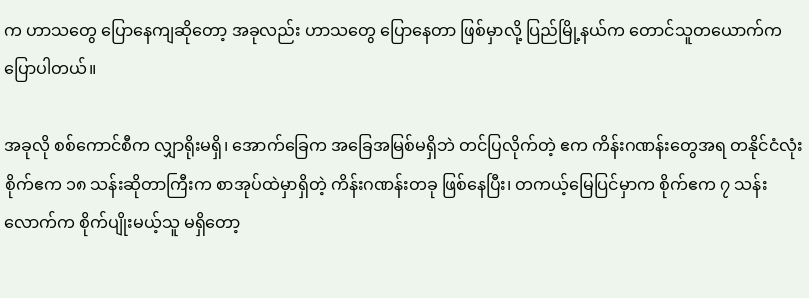က ဟာသတွေ ပြောနေကျဆိုတော့ အခုလည်း ဟာသတွေ ပြောနေတာ ဖြစ်မှာလို့ ပြည်မြို့နယ်က တောင်သူတယောက်က ပြောပါတယ်။

အခုလို စစ်ကောင်စီက လျှာရိုးမရှိ၊ အောက်ခြေက အခြေအမြစ်မရှိဘဲ တင်ပြလိုက်တဲ့ ဧက ကိန်းဂဏန်းတွေအရ တနိုင်ငံလုံးစိုက်ဧက ၁၈ သန်းဆိုတာကြီးက စာအုပ်ထဲမှာရှိတဲ့ ကိန်းဂဏန်းတခု ဖြစ်နေပြီး၊ တကယ့်မြေပြင်မှာက စိုက်ဧက ၇ သန်းလောက်က စိုက်ပျိုးမယ့်သူ မရှိတော့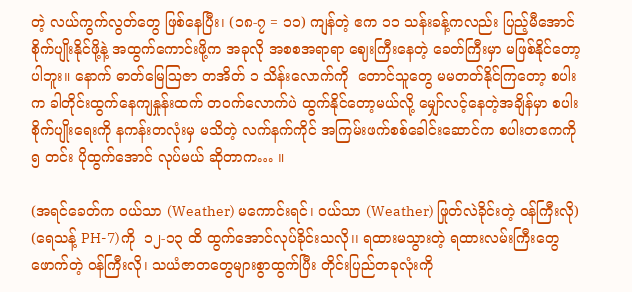တဲ့ လယ်ကွက်လွတ်တွေ ဖြစ်နေပြီး၊ (၁၈-၇ = ၁၁) ကျန်တဲ့ ဧက ၁၁ သန်းခန့်ကလည်း ပြည့်မီအောင် စိုက်ပျိုးနိုင်ဖို့နဲ့ အထွက်ကောင်းဖို့က အခုလို အစစအရာရာ ဈေးကြီးနေတဲ့ ခေတ်ကြီးမှာ မဖြစ်နိုင်တော့ပါဘူး။ နောက် ဓာတ်မြေဩဇာ တအိတ် ၁ သိန်းလောက်ကို  တောင်သူတွေ မမတတ်နိုင်ကြတော့ စပါးက ခါတိုင်းထွက်နေကျနှုန်းထက် တ၀က်လောက်ပဲ ထွက်နိုင်တော့မယ်လို့ မျှော်လင့်နေတဲ့အချိန်မှာ စပါးစိုက်ပျိုးရေးကို နကန်းတလုံးမှ မသိတဲ့ လက်နက်ကိုင် အကြမ်းဖက်စစ်ခေါင်းဆောင်က စပါးတဧကကို ၅ တင်း ပိုထွက်အောင် လုပ်မယ် ဆိုတာက… ။

(အရင်ခေတ်က ၀ယ်သာ (Weather) မကောင်းရင်၊ ၀ယ်သာ (Weather) ဖြုတ်လဲခိုင်းတဲ့ ၀န်ကြီးလို) (ရေသန့် PH-7)ကို  ၁၂-၁၃ ထိ ထွက်အောင်လုပ်ခိုင်းသလို၊၊ ရထားမသွားတဲ့ ရထားလမ်းကြီးတွေ ဖောက်တဲ့ ၀န်ကြီးလို၊ သယံဇာတတွေများစွာထွက်ပြီး တိုင်းပြည်တခုလုံးကို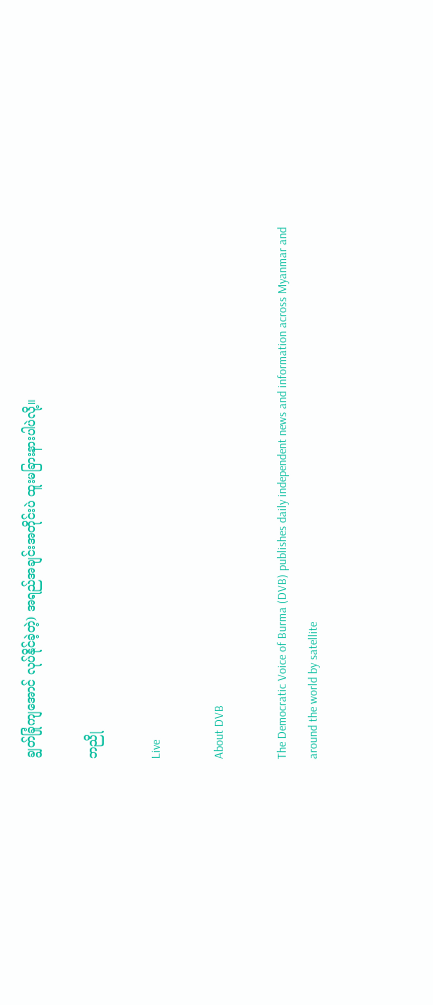ချွတ်ခြုံကျအောင် လုပ်နိုင်ခဲ့တဲ့) အရည်အချင်းအတိုင်းပဲ ထူးမခြားနားပါပဲလို့။

ဘညို

Live

About DVB

The Democratic Voice of Burma (DVB) publishes daily independent news and information across Myanmar and around the world by satellite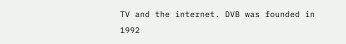TV and the internet. DVB was founded in 1992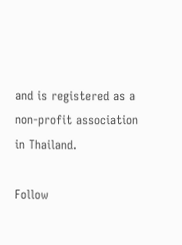and is registered as a non-profit association in Thailand.

Follow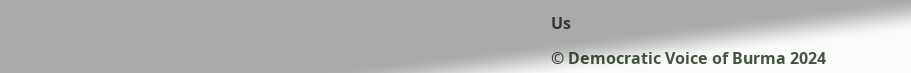Us

© Democratic Voice of Burma 2024